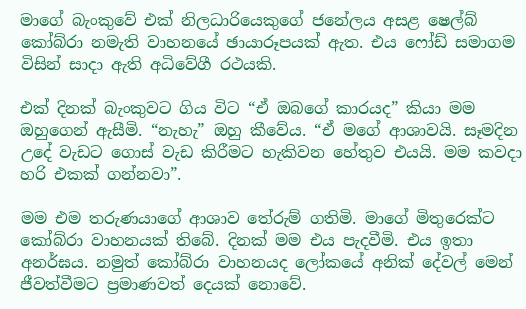මාගේ බැංකුවේ එක් නිලධාරියෙකුගේ ජනේලය අසළ ෂෙල්බ් කෝබ්රා නමැති වාහනයේ ඡායාරූපයක් ඇත. එය ෆෝඩ් සමාගම විසින් සාදා ඇති අධිවේගී රථයකි.

එක් දිනක් බැංකුවට ගිය විට “ඒ ඔබගේ කාරයද” කියා මම ඔහුගෙන් ඇසීමි. “නැහැ” ඔහු කීවේය. “ඒ මගේ ආශාවයි. සෑමදින උදේ වැඩට ගොස් වැඩ කිරීමට හැකිවන හේතුව එයයි. මම කවදා හරි එකක් ගන්නවා”.

මම එම තරුණයාගේ ආශාව තේරුම් ගතිමි. මාගේ මිතුරෙක්ට කෝබ්රා වාහනයක් තිබේ. දිනක් මම එය පැදවීමි. එය ඉතා අනර්ඝය. නමුත් කෝබ්රා වාහනයද ලෝකයේ අනික් දේවල් මෙන් ජීවත්වීමට ප්‍රමාණවත් දෙයක් නොවේ.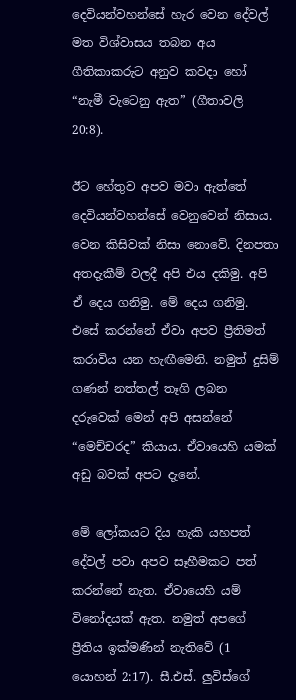දෙවියන්වහන්සේ හැර වෙන දේවල් මත විශ්වාසය තබන අය ගීතිකාකරුට අනුව කවදා හෝ “නැමී වැටෙනු ඇත” (ගීතාවලි 20:8).

ඊට හේතුව අපව මවා ඇත්තේ දෙවියන්වහන්සේ වෙනුවෙන් නිසාය. වෙන කිසිවක් නිසා නොවේ. දිනපතා අතදැකීම් වලදී අපි එය දකිමු. අපි ඒ දෙය ගනිමු. මේ දෙය ගනිමු. එසේ කරන්නේ ඒවා අපව ප්‍රීතිමත් කරාවිය යන හැඟීමෙනි. නමුත් දුසිම් ගණන් නත්තල් තෑගි ලබන දරුවෙක් මෙන් අපි අසන්නේ  “මෙච්චරද” කියාය. ඒවායෙහි යමක් අඩු බවක් අපට දැනේ.

මේ ලෝකයට දිය හැකි යහපත් දේවල් පවා අපව සෑහීමකට පත් කරන්නේ නැත. ඒවායෙහි යම් විනෝදයක් ඇත. නමුත් අපගේ ප්‍රීතිය ඉක්මණින් නැතිවේ (1 යොහන් 2:17). සී.එස්. ලුවිස්ගේ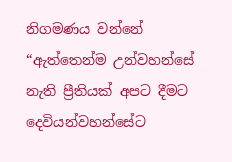නිගමණය වන්නේ “ඇත්තෙන්ම උන්වහන්සේ නැති ප්‍රීතියක් අපට දීමට දෙවියන්වහන්සේට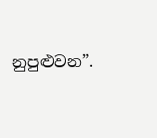නුපුළුවන”.